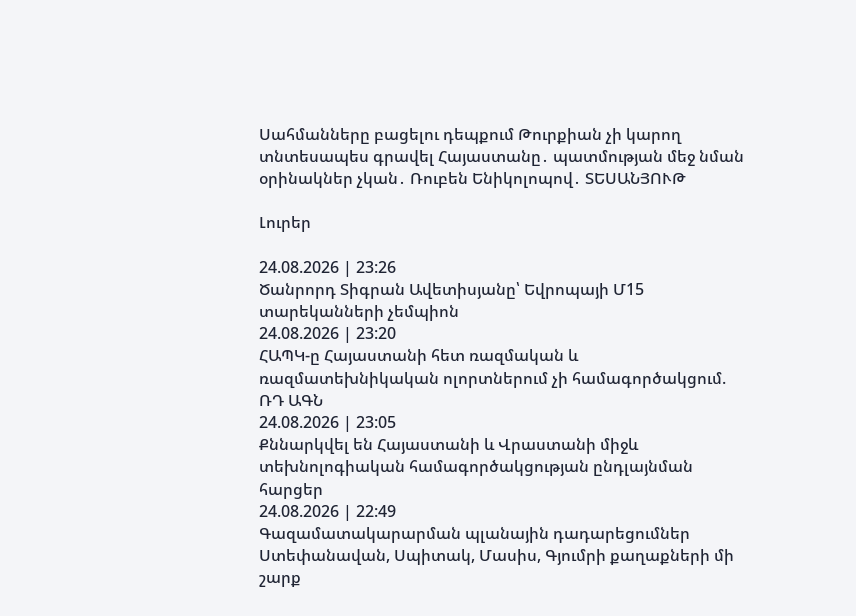Սահմանները բացելու դեպքում Թուրքիան չի կարող տնտեսապես գրավել Հայաստանը․ պատմության մեջ նման օրինակներ չկան․ Ռուբեն Ենիկոլոպով․ ՏԵՍԱՆՅՈՒԹ

Լուրեր

24.08.2026 | 23:26
Ծանրորդ Տիգրան Ավետիսյանը՝ Եվրոպայի Մ15 տարեկանների չեմպիոն
24.08.2026 | 23:20
ՀԱՊԿ-ը Հայաստանի հետ ռազմական և ռազմատեխնիկական ոլորտներում չի համագործակցում. ՌԴ ԱԳՆ
24.08.2026 | 23:05
Քննարկվել են Հայաստանի և Վրաստանի միջև տեխնոլոգիական համագործակցության ընդլայնման հարցեր
24.08.2026 | 22:49
Գազամատակարարման պլանային դադարեցումներ Ստեփանավան, Սպիտակ, Մասիս, Գյումրի քաղաքների մի շարք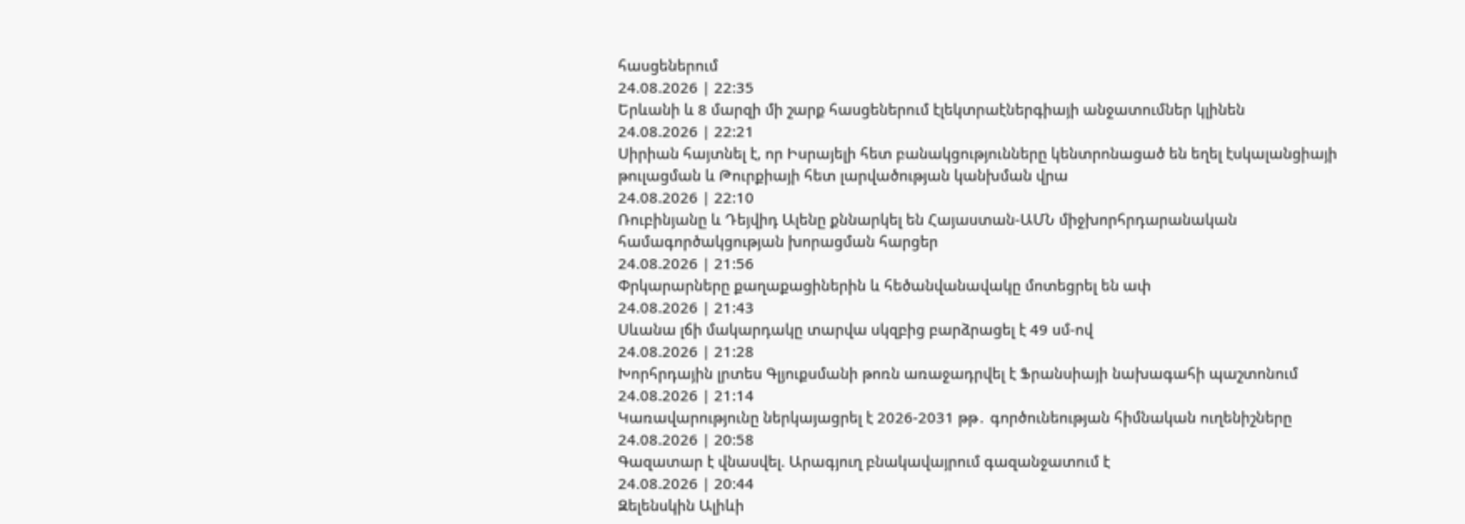հասցեներում
24.08.2026 | 22:35
Երևանի և 8 մարզի մի շարք հասցեներում էլեկտրաէներգիայի անջատումներ կլինեն
24.08.2026 | 22:21
Սիրիան հայտնել է, որ Իսրայելի հետ բանակցությունները կենտրոնացած են եղել էսկալանցիայի թուլացման և Թուրքիայի հետ լարվածության կանխման վրա
24.08.2026 | 22:10
Ռուբինյանը և Դեյվիդ Ալենը քննարկել են Հայաստան-ԱՄՆ միջխորհրդարանական համագործակցության խորացման հարցեր
24.08.2026 | 21:56
Փրկարարները քաղաքացիներին և հեծանվանավակը մոտեցրել են ափ
24.08.2026 | 21:43
Սևանա լճի մակարդակը տարվա սկզբից բարձրացել է 49 սմ-ով
24.08.2026 | 21:28
Խորհրդային լրտես Գլյուքսմանի թոռն առաջադրվել է Ֆրանսիայի նախագահի պաշտոնում
24.08.2026 | 21:14
Կառավարությունը ներկայացրել է 2026-2031 թթ․ գործունեության հիմնական ուղենիշները
24.08.2026 | 20:58
Գազատար է վնասվել. Արագյուղ բնակավայրում գազանջատում է
24.08.2026 | 20:44
Զելենսկին Ալիևի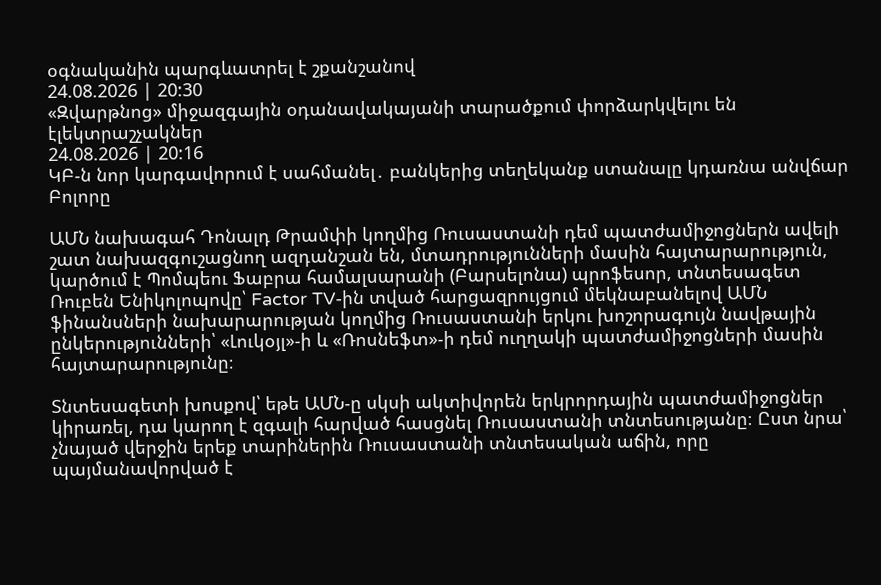օգնականին պարգևատրել է շքանշանով
24.08.2026 | 20:30
«Զվարթնոց» միջազգային օդանավակայանի տարածքում փորձարկվելու են էլեկտրաշչակներ
24.08.2026 | 20:16
ԿԲ-ն նոր կարգավորում է սահմանել․ բանկերից տեղեկանք ստանալը կդառնա անվճար
Բոլորը

ԱՄՆ նախագահ Դոնալդ Թրամփի կողմից Ռուսաստանի դեմ պատժամիջոցներն ավելի շատ նախազգուշացնող ազդանշան են, մտադրությունների մասին հայտարարություն, կարծում է Պոմպեու Ֆաբրա համալսարանի (Բարսելոնա) պրոֆեսոր, տնտեսագետ Ռուբեն Ենիկոլոպովը՝ Factor TV-ին տված հարցազրույցում մեկնաբանելով ԱՄՆ ֆինանսների նախարարության կողմից Ռուսաստանի երկու խոշորագույն նավթային ընկերությունների՝ «Լուկօյլ»-ի և «Ռոսնեֆտ»-ի դեմ ուղղակի պատժամիջոցների մասին հայտարարությունը։

Տնտեսագետի խոսքով՝ եթե ԱՄՆ-ը սկսի ակտիվորեն երկրորդային պատժամիջոցներ կիրառել, դա կարող է զգալի հարված հասցնել Ռուսաստանի տնտեսությանը։ Ըստ նրա՝ չնայած վերջին երեք տարիներին Ռուսաստանի տնտեսական աճին, որը պայմանավորված է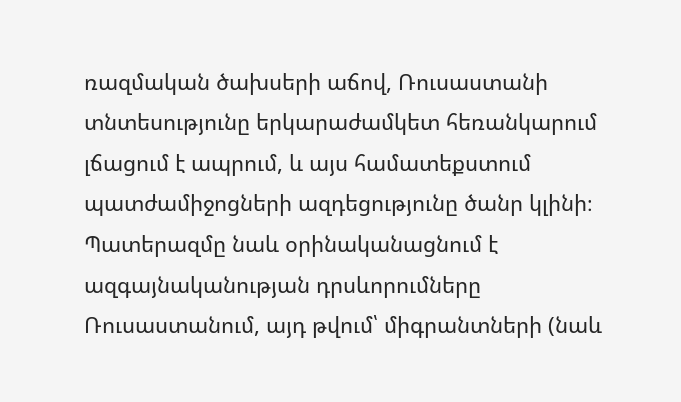ռազմական ծախսերի աճով, Ռուսաստանի տնտեսությունը երկարաժամկետ հեռանկարում լճացում է ապրում, և այս համատեքստում պատժամիջոցների ազդեցությունը ծանր կլինի։ Պատերազմը նաև օրինականացնում է ազգայնականության դրսևորումները Ռուսաստանում, այդ թվում՝ միգրանտների (նաև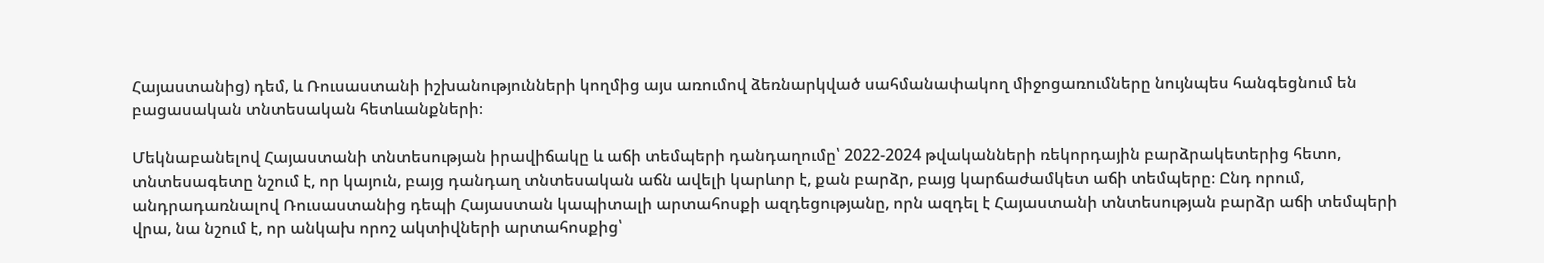Հայաստանից) դեմ, և Ռուսաստանի իշխանությունների կողմից այս առումով ձեռնարկված սահմանափակող միջոցառումները նույնպես հանգեցնում են բացասական տնտեսական հետևանքների։

Մեկնաբանելով Հայաստանի տնտեսության իրավիճակը և աճի տեմպերի դանդաղումը՝ 2022-2024 թվականների ռեկորդային բարձրակետերից հետո, տնտեսագետը նշում է, որ կայուն, բայց դանդաղ տնտեսական աճն ավելի կարևոր է, քան բարձր, բայց կարճաժամկետ աճի տեմպերը։ Ընդ որում, անդրադառնալով Ռուսաստանից դեպի Հայաստան կապիտալի արտահոսքի ազդեցությանը, որն ազդել է Հայաստանի տնտեսության բարձր աճի տեմպերի վրա, նա նշում է, որ անկախ որոշ ակտիվների արտահոսքից՝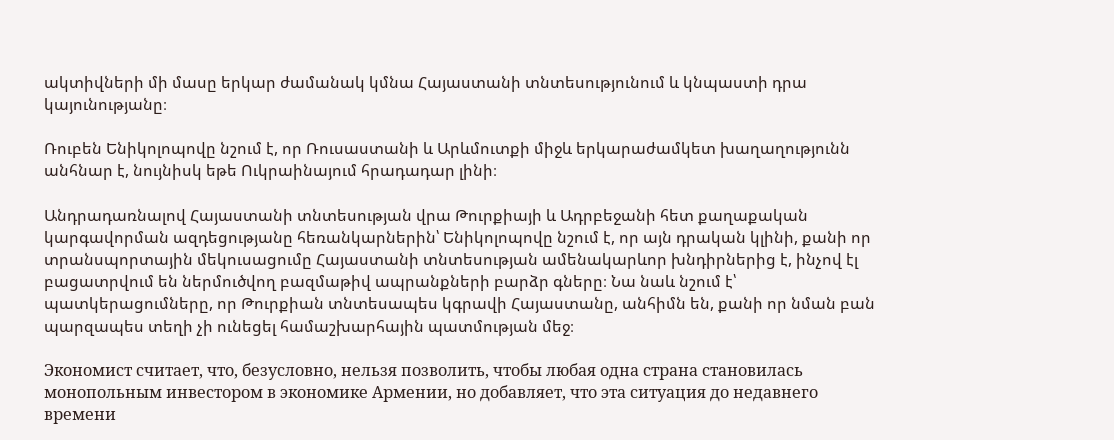ակտիվների մի մասը երկար ժամանակ կմնա Հայաստանի տնտեսությունում և կնպաստի դրա կայունությանը։

Ռուբեն Ենիկոլոպովը նշում է, որ Ռուսաստանի և Արևմուտքի միջև երկարաժամկետ խաղաղությունն անհնար է, նույնիսկ եթե Ուկրաինայում հրադադար լինի։

Անդրադառնալով Հայաստանի տնտեսության վրա Թուրքիայի և Ադրբեջանի հետ քաղաքական կարգավորման ազդեցությանը հեռանկարներին՝ Ենիկոլոպովը նշում է, որ այն դրական կլինի, քանի որ տրանսպորտային մեկուսացումը Հայաստանի տնտեսության ամենակարևոր խնդիրներից է, ինչով էլ բացատրվում են ներմուծվող բազմաթիվ ապրանքների բարձր գները։ Նա նաև նշում է՝ պատկերացումները, որ Թուրքիան տնտեսապես կգրավի Հայաստանը, անհիմն են, քանի որ նման բան պարզապես տեղի չի ունեցել համաշխարհային պատմության մեջ։

Экономист считает, что, безусловно, нельзя позволить, чтобы любая одна страна становилась монопольным инвестором в экономике Армении, но добавляет, что эта ситуация до недавнего времени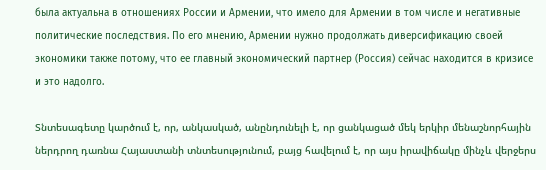была актуальна в отношениях России и Армении, что имело для Армении в том числе и негативные политические последствия. По его мнению, Армении нужно продолжать диверсификацию своей экономики также потому, что ее главный экономический партнер (Россия) сейчас находится в кризисе и это надолго.

Տնտեսագետը կարծում է, որ, անկասկած, անընդունելի է, որ ցանկացած մեկ երկիր մենաշնորհային ներդրող դառնա Հայաստանի տնտեսությունում, բայց հավելում է, որ այս իրավիճակը մինչև վերջերս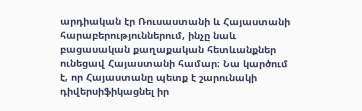արդիական էր Ռուսաստանի և Հայաստանի հարաբերություններում, ինչը նաև բացասական քաղաքական հետևանքներ ունեցավ Հայաստանի համար։ Նա կարծում է, որ Հայաստանը պետք է շարունակի դիվերսիֆիկացնել իր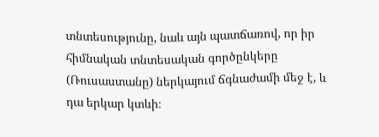տնտեսությունը, նաև այն պատճառով, որ իր հիմնական տնտեսական գործընկերը (Ռուսաստանը) ներկայում ճգնաժամի մեջ է, և դա երկար կտևի։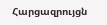Հարցազրույցն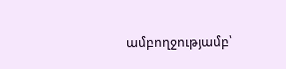ամբողջությամբ՝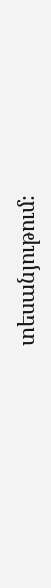տեսանյութում։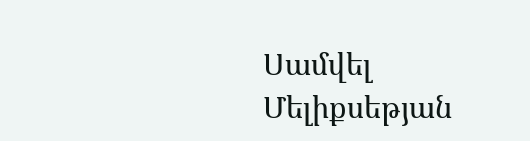Սամվել Մելիքսեթյան